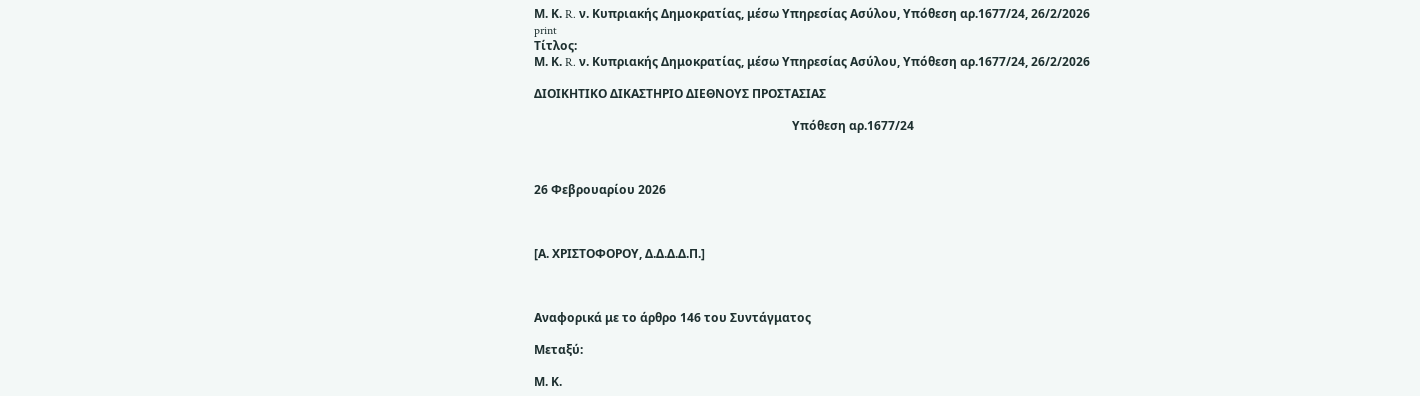Μ. Κ. R. ν. Κυπριακής Δημοκρατίας, μέσω Υπηρεσίας Ασύλου, Υπόθεση αρ.1677/24, 26/2/2026
print
Τίτλος:
Μ. Κ. R. ν. Κυπριακής Δημοκρατίας, μέσω Υπηρεσίας Ασύλου, Υπόθεση αρ.1677/24, 26/2/2026

ΔΙΟΙΚΗΤΙΚΟ ΔΙΚΑΣΤΗΡΙΟ ΔΙΕΘΝΟΥΣ ΠΡΟΣΤΑΣΙΑΣ

                                                                                      Υπόθεση αρ.1677/24



26 Φεβρουαρίου 2026



[Α. ΧΡΙΣΤΟΦΟΡΟΥ, Δ.Δ.Δ.Δ.Π.]



Αναφορικά με το άρθρο 146 του Συντάγματος

Μεταξύ:

Μ. Κ.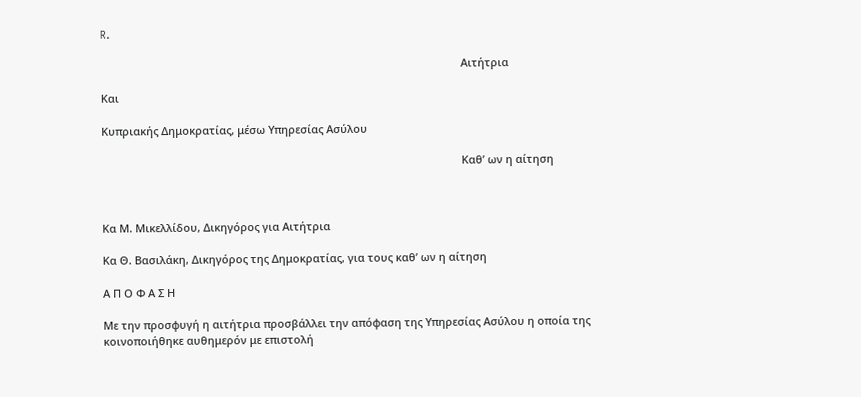R.

                                                                                                                        Αιτήτρια

Και

Κυπριακής Δημοκρατίας, μέσω Υπηρεσίας Ασύλου

                                                                                                                        Καθ’ ων η αίτηση



Κα Μ. Μικελλίδου, Δικηγόρος για Αιτήτρια

Κα Θ. Βασιλάκη, Δικηγόρος της Δημοκρατίας, για τους καθ’ ων η αίτηση

Α Π Ο Φ Α Σ Η

Με την προσφυγή η αιτήτρια προσβάλλει την απόφαση της Υπηρεσίας Ασύλου η οποία της κοινοποιήθηκε αυθημερόν με επιστολή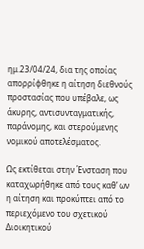ημ.23/04/24, δια της οποίας απορρίφθηκε η αίτηση διεθνούς προστασίας που υπέβαλε, ως άκυρης, αντισυνταγματικής, παράνομης, και στερούμενης νομικού αποτελέσματος.

Ως εκτίθεται στην Ένσταση που καταχωρήθηκε από τους καθ’ ων η αίτηση και προκύπτει από το περιεχόμενο του σχετικού Διοικητικού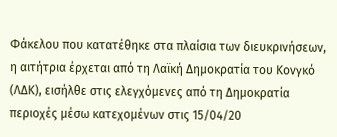Φάκελου που κατατέθηκε στα πλαίσια των διευκρινήσεων, η αιτήτρια έρχεται από τη Λαϊκή Δημοκρατία του Κονγκό (ΛΔΚ), εισήλθε στις ελεγχόμενες από τη Δημοκρατία περιοχές μέσω κατεχομένων στις 15/04/20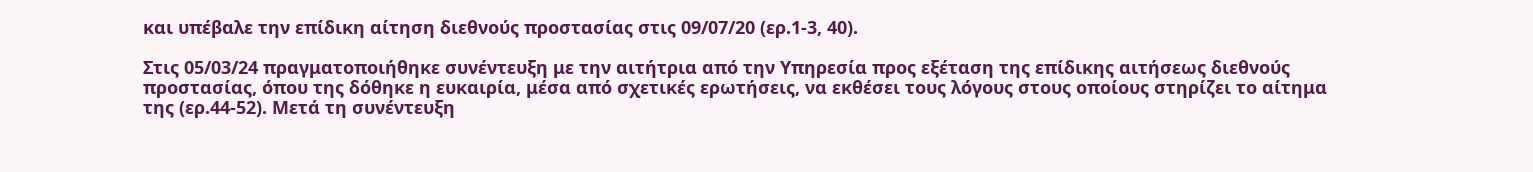και υπέβαλε την επίδικη αίτηση διεθνούς προστασίας στις 09/07/20 (ερ.1-3, 40).

Στις 05/03/24 πραγματοποιήθηκε συνέντευξη με την αιτήτρια από την Υπηρεσία προς εξέταση της επίδικης αιτήσεως διεθνούς προστασίας, όπου της δόθηκε η ευκαιρία, μέσα από σχετικές ερωτήσεις, να εκθέσει τους λόγους στους οποίους στηρίζει το αίτημα της (ερ.44-52). Μετά τη συνέντευξη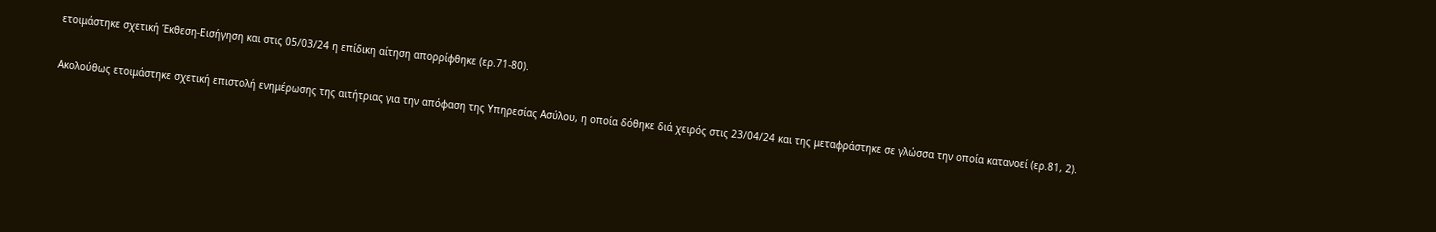ετοιμάστηκε σχετική Έκθεση-Εισήγηση και στις 05/03/24 η επίδικη αίτηση απορρίφθηκε (ερ.71-80).

Ακολούθως ετοιμάστηκε σχετική επιστολή ενημέρωσης της αιτήτριας για την απόφαση της Υπηρεσίας Ασύλου, η οποία δόθηκε διά χειρός στις 23/04/24 και της μεταφράστηκε σε γλώσσα την οποία κατανοεί (ερ.81, 2).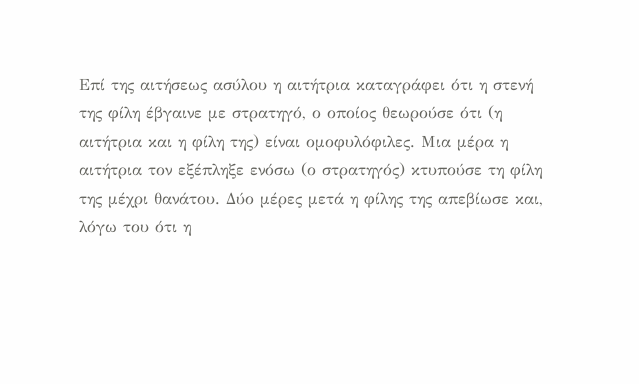Επί της αιτήσεως ασύλου η αιτήτρια καταγράφει ότι η στενή της φίλη έβγαινε με στρατηγό, ο οποίος θεωρούσε ότι (η αιτήτρια και η φίλη της) είναι ομοφυλόφιλες. Μια μέρα η αιτήτρια τον εξέπληξε ενόσω (ο στρατηγός) κτυπούσε τη φίλη της μέχρι θανάτου. Δύο μέρες μετά η φίλης της απεβίωσε και, λόγω του ότι η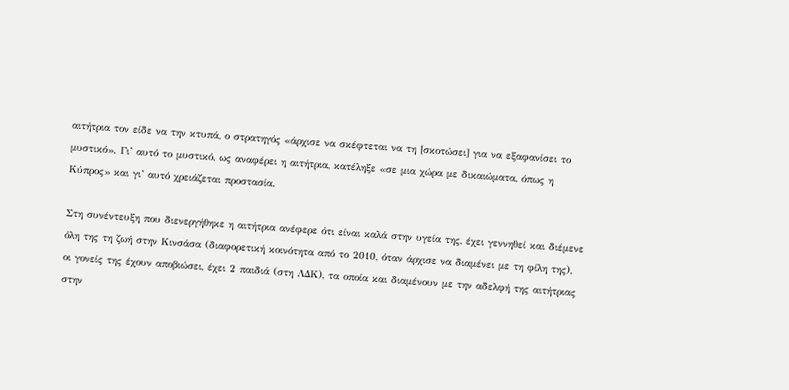αιτήτρια τον είδε να την κτυπά, ο στρατηγός «άρχισε να σκέφτεται να τη [σκοτώσει] για να εξαφανίσει το μυστικό». Γι’ αυτό το μυστικό, ως αναφέρει η αιτήτρια, κατέληξε «σε μια χώρα με δικαιώματα, όπως η Κύπρος» και γι’ αυτό χρειάζεται προστασία.

Στη συνέντευξη που διενεργήθηκε η αιτήτρια ανέφερε ότι είναι καλά στην υγεία της, έχει γεννηθεί και διέμενε όλη της τη ζωή στην Κινσάσα (διαφορετική κοινότητα από το 2010, όταν άρχισε να διαμένει με τη φίλη της), οι γονείς της έχουν αποβιώσει, έχει 2 παιδιά (στη ΛΔΚ), τα οποία και διαμένουν με την αδελφή της αιτήτριας στην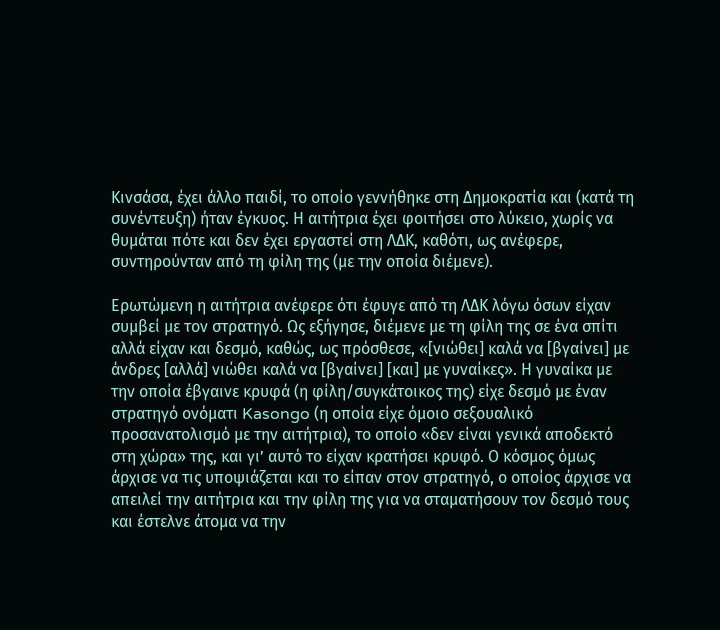Κινσάσα, έχει άλλο παιδί, το οποίο γεννήθηκε στη Δημοκρατία και (κατά τη συνέντευξη) ήταν έγκυος. Η αιτήτρια έχει φοιτήσει στο λύκειο, χωρίς να θυμάται πότε και δεν έχει εργαστεί στη ΛΔΚ, καθότι, ως ανέφερε, συντηρούνταν από τη φίλη της (με την οποία διέμενε).

Ερωτώμενη η αιτήτρια ανέφερε ότι έφυγε από τη ΛΔΚ λόγω όσων είχαν συμβεί με τον στρατηγό. Ως εξήγησε, διέμενε με τη φίλη της σε ένα σπίτι αλλά είχαν και δεσμό, καθώς, ως πρόσθεσε, «[νιώθει] καλά να [βγαίνει] με άνδρες [αλλά] νιώθει καλά να [βγαίνει] [και] με γυναίκες». Η γυναίκα με την οποία έβγαινε κρυφά (η φίλη/συγκάτοικος της) είχε δεσμό με έναν στρατηγό ονόματι Kasongo (η οποία είχε όμοιο σεξουαλικό προσανατολισμό με την αιτήτρια), το οποίο «δεν είναι γενικά αποδεκτό στη χώρα» της, και γι’ αυτό το είχαν κρατήσει κρυφό. Ο κόσμος όμως άρχισε να τις υποψιάζεται και το είπαν στον στρατηγό, ο οποίος άρχισε να απειλεί την αιτήτρια και την φίλη της για να σταματήσουν τον δεσμό τους και έστελνε άτομα να την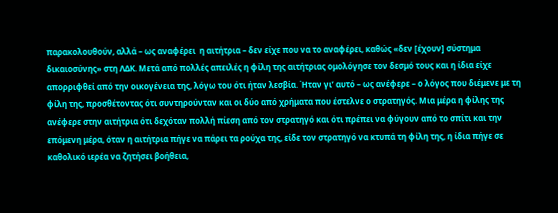παρακολουθούν, αλλά – ως αναφέρει  η αιτήτρια – δεν είχε που να το αναφέρει, καθώς «δεν [έχουν] σύστημα δικαιοσύνης» στη ΛΔΚ. Μετά από πολλές απειλές η φίλη της αιτήτριας ομολόγησε τον δεσμό τους και η ίδια είχε απορριφθεί από την οικογένεια της, λόγω του ότι ήταν λεσβία. Ήταν γι’ αυτό – ως ανέφερε – ο λόγος που διέμενε με τη φίλη της, προσθέτοντας ότι συντηρούνταν και οι δύο από χρήματα που έστελνε ο στρατηγός. Μια μέρα η φίλης της ανέφερε στην αιτήτρια ότι δεχόταν πολλή πίεση από τον στρατηγό και ότι πρέπει να φύγουν από το σπίτι και την επόμενη μέρα, όταν η αιτήτρια πήγε να πάρει τα ρούχα της, είδε τον στρατηγό να κτυπά τη φίλη της, η ίδια πήγε σε καθολικό ιερέα να ζητήσει βοήθεια,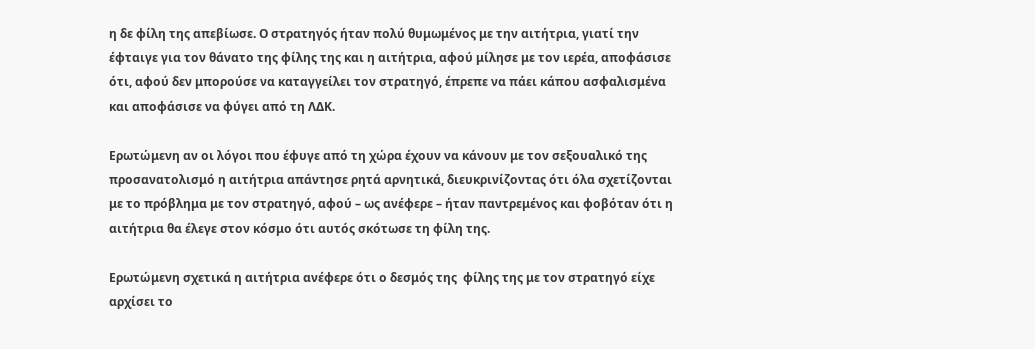η δε φίλη της απεβίωσε. Ο στρατηγός ήταν πολύ θυμωμένος με την αιτήτρια, γιατί την έφταιγε για τον θάνατο της φίλης της και η αιτήτρια, αφού μίλησε με τον ιερέα, αποφάσισε ότι, αφού δεν μπορούσε να καταγγείλει τον στρατηγό, έπρεπε να πάει κάπου ασφαλισμένα και αποφάσισε να φύγει από τη ΛΔΚ.

Ερωτώμενη αν οι λόγοι που έφυγε από τη χώρα έχουν να κάνουν με τον σεξουαλικό της προσανατολισμό η αιτήτρια απάντησε ρητά αρνητικά, διευκρινίζοντας ότι όλα σχετίζονται με το πρόβλημα με τον στρατηγό, αφού – ως ανέφερε – ήταν παντρεμένος και φοβόταν ότι η αιτήτρια θα έλεγε στον κόσμο ότι αυτός σκότωσε τη φίλη της.

Ερωτώμενη σχετικά η αιτήτρια ανέφερε ότι ο δεσμός της  φίλης της με τον στρατηγό είχε αρχίσει το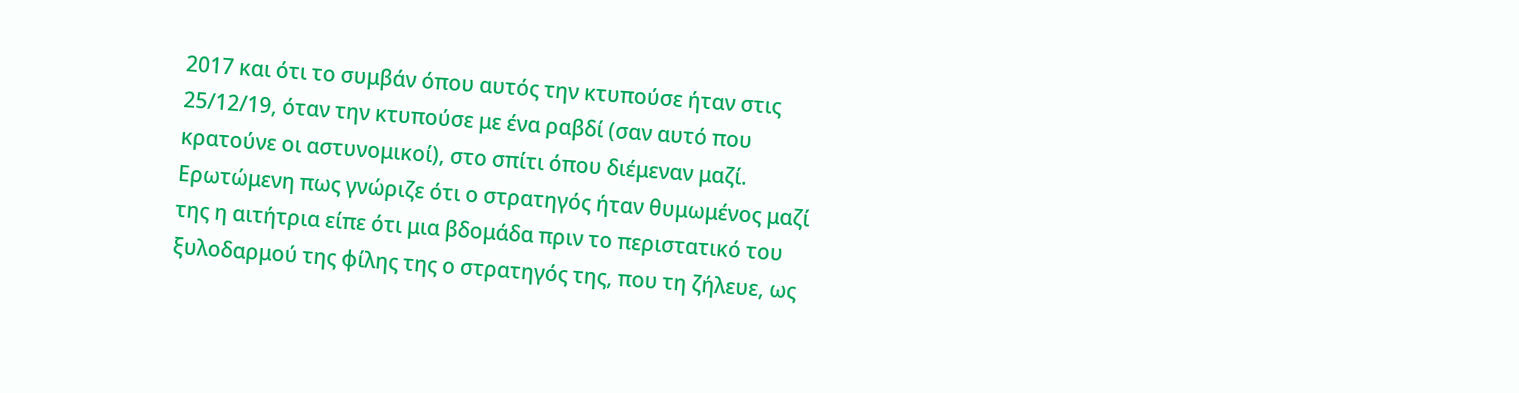2017 και ότι το συμβάν όπου αυτός την κτυπούσε ήταν στις 25/12/19, όταν την κτυπούσε με ένα ραβδί (σαν αυτό που κρατούνε οι αστυνομικοί), στο σπίτι όπου διέμεναν μαζί. Ερωτώμενη πως γνώριζε ότι ο στρατηγός ήταν θυμωμένος μαζί της η αιτήτρια είπε ότι μια βδομάδα πριν το περιστατικό του ξυλοδαρμού της φίλης της ο στρατηγός της, που τη ζήλευε, ως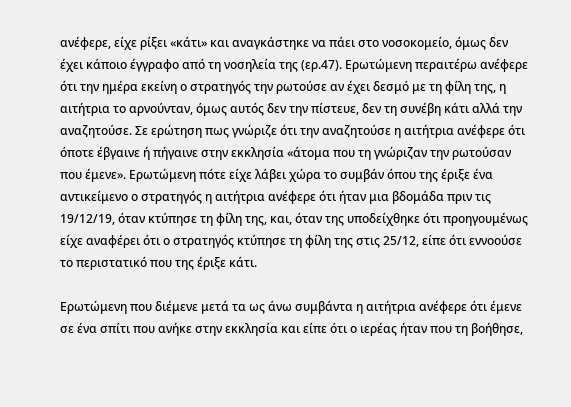ανέφερε, είχε ρίξει «κάτι» και αναγκάστηκε να πάει στο νοσοκομείο, όμως δεν έχει κάποιο έγγραφο από τη νοσηλεία της (ερ.47). Ερωτώμενη περαιτέρω ανέφερε ότι την ημέρα εκείνη ο στρατηγός την ρωτούσε αν έχει δεσμό με τη φίλη της, η αιτήτρια το αρνούνταν, όμως αυτός δεν την πίστευε, δεν τη συνέβη κάτι αλλά την αναζητούσε. Σε ερώτηση πως γνώριζε ότι την αναζητούσε η αιτήτρια ανέφερε ότι όποτε έβγαινε ή πήγαινε στην εκκλησία «άτομα που τη γνώριζαν την ρωτούσαν που έμενε». Ερωτώμενη πότε είχε λάβει χώρα το συμβάν όπου της έριξε ένα αντικείμενο ο στρατηγός η αιτήτρια ανέφερε ότι ήταν μια βδομάδα πριν τις 19/12/19, όταν κτύπησε τη φίλη της, και, όταν της υποδείχθηκε ότι προηγουμένως είχε αναφέρει ότι ο στρατηγός κτύπησε τη φίλη της στις 25/12, είπε ότι εννοούσε το περιστατικό που της έριξε κάτι.

Ερωτώμενη που διέμενε μετά τα ως άνω συμβάντα η αιτήτρια ανέφερε ότι έμενε σε ένα σπίτι που ανήκε στην εκκλησία και είπε ότι ο ιερέας ήταν που τη βοήθησε,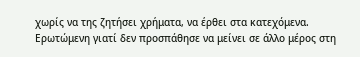χωρίς να της ζητήσει χρήματα, να έρθει στα κατεχόμενα. Ερωτώμενη γιατί δεν προσπάθησε να μείνει σε άλλο μέρος στη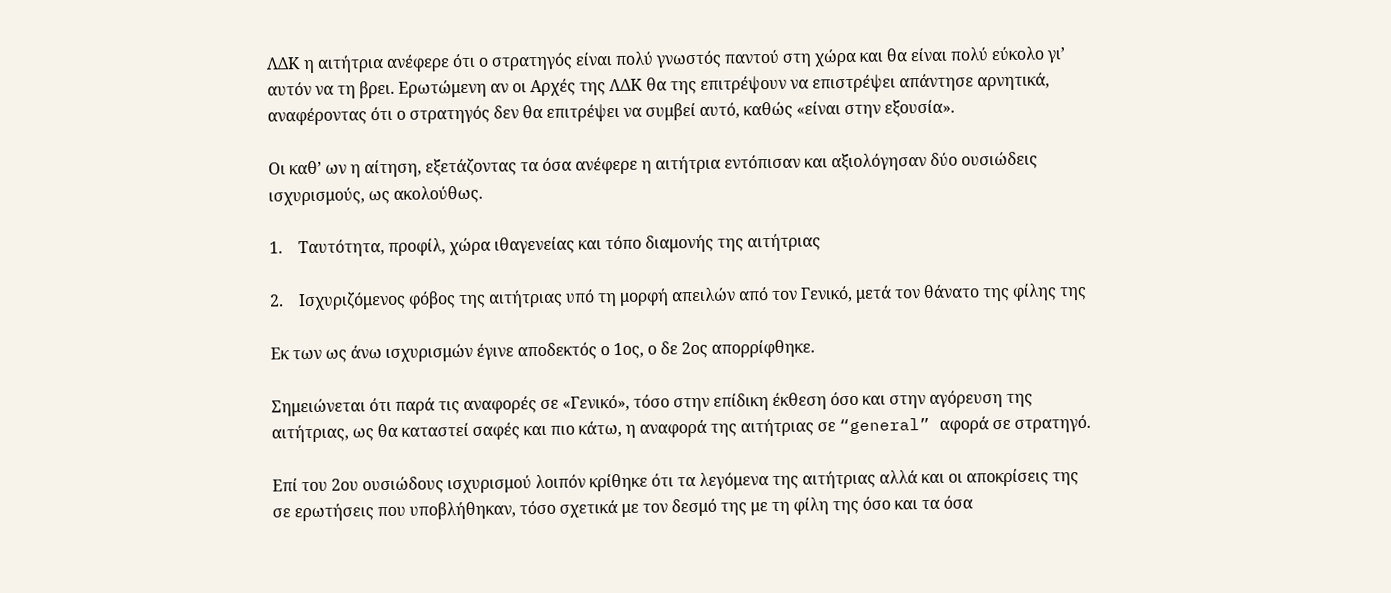ΛΔΚ η αιτήτρια ανέφερε ότι ο στρατηγός είναι πολύ γνωστός παντού στη χώρα και θα είναι πολύ εύκολο γι’ αυτόν να τη βρει. Ερωτώμενη αν οι Αρχές της ΛΔΚ θα της επιτρέψουν να επιστρέψει απάντησε αρνητικά, αναφέροντας ότι ο στρατηγός δεν θα επιτρέψει να συμβεί αυτό, καθώς «είναι στην εξουσία».

Οι καθ’ ων η αίτηση, εξετάζοντας τα όσα ανέφερε η αιτήτρια εντόπισαν και αξιολόγησαν δύο ουσιώδεις ισχυρισμούς, ως ακολούθως.

1.    Ταυτότητα, προφίλ, χώρα ιθαγενείας και τόπο διαμονής της αιτήτριας

2.    Ισχυριζόμενος φόβος της αιτήτριας υπό τη μορφή απειλών από τον Γενικό, μετά τον θάνατο της φίλης της

Εκ των ως άνω ισχυρισμών έγινε αποδεκτός ο 1ος, ο δε 2ος απορρίφθηκε.

Σημειώνεται ότι παρά τις αναφορές σε «Γενικό», τόσο στην επίδικη έκθεση όσο και στην αγόρευση της αιτήτριας, ως θα καταστεί σαφές και πιο κάτω, η αναφορά της αιτήτριας σε “general” αφορά σε στρατηγό.

Επί του 2ου ουσιώδους ισχυρισμού λοιπόν κρίθηκε ότι τα λεγόμενα της αιτήτριας αλλά και οι αποκρίσεις της σε ερωτήσεις που υποβλήθηκαν, τόσο σχετικά με τον δεσμό της με τη φίλη της όσο και τα όσα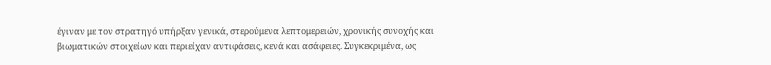έγιναν με τον στρατηγό υπήρξαν γενικά, στερούμενα λεπτομερειών, χρονικής συνοχής και βιωματικών στοιχείων και περιείχαν αντιφάσεις, κενά και ασάφειες. Συγκεκριμένα, ως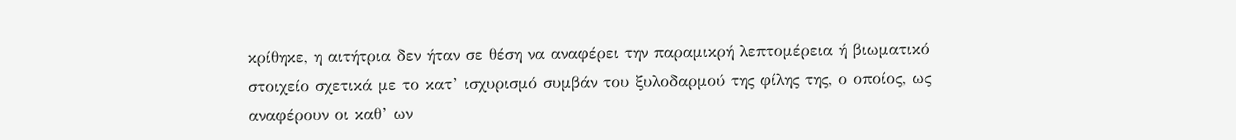κρίθηκε, η αιτήτρια δεν ήταν σε θέση να αναφέρει την παραμικρή λεπτομέρεια ή βιωματικό στοιχείο σχετικά με το κατ’ ισχυρισμό συμβάν του ξυλοδαρμού της φίλης της, ο οποίος, ως αναφέρουν οι καθ’ ων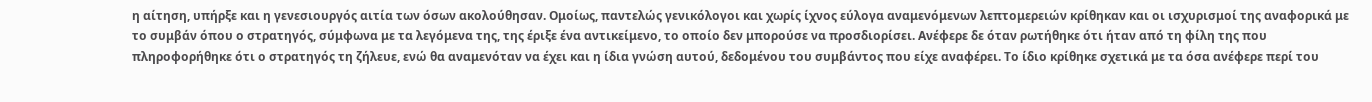η αίτηση, υπήρξε και η γενεσιουργός αιτία των όσων ακολούθησαν. Ομοίως, παντελώς γενικόλογοι και χωρίς ίχνος εύλογα αναμενόμενων λεπτομερειών κρίθηκαν και οι ισχυρισμοί της αναφορικά με το συμβάν όπου ο στρατηγός, σύμφωνα με τα λεγόμενα της, της έριξε ένα αντικείμενο, το οποίο δεν μπορούσε να προσδιορίσει. Ανέφερε δε όταν ρωτήθηκε ότι ήταν από τη φίλη της που πληροφορήθηκε ότι ο στρατηγός τη ζήλευε, ενώ θα αναμενόταν να έχει και η ίδια γνώση αυτού, δεδομένου του συμβάντος που είχε αναφέρει. Το ίδιο κρίθηκε σχετικά με τα όσα ανέφερε περί του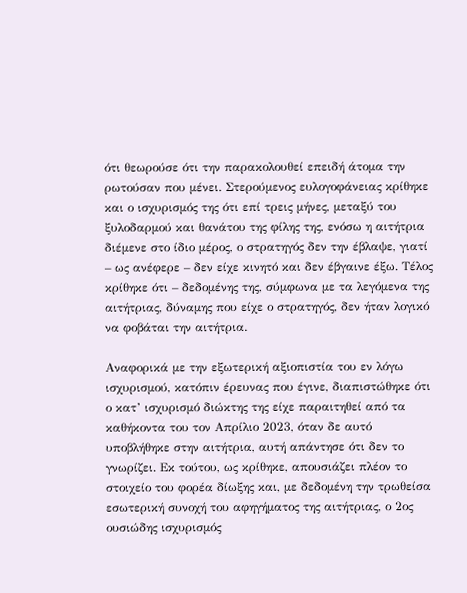ότι θεωρούσε ότι την παρακολουθεί επειδή άτομα την ρωτούσαν που μένει. Στερούμενος ευλογοφάνειας κρίθηκε και ο ισχυρισμός της ότι επί τρεις μήνες, μεταξύ του ξυλοδαρμού και θανάτου της φίλης της, ενόσω η αιτήτρια διέμενε στο ίδιο μέρος, ο στρατηγός δεν την έβλαψε, γιατί – ως ανέφερε – δεν είχε κινητό και δεν έβγαινε έξω. Τέλος κρίθηκε ότι – δεδομένης της, σύμφωνα με τα λεγόμενα της αιτήτριας, δύναμης που είχε ο στρατηγός, δεν ήταν λογικό να φοβάται την αιτήτρια.

Αναφορικά με την εξωτερική αξιοπιστία του εν λόγω ισχυρισμού, κατόπιν έρευνας που έγινε, διαπιστώθηκε ότι ο κατ’ ισχυρισμό διώκτης της είχε παραιτηθεί από τα καθήκοντα του τον Απρίλιο 2023, όταν δε αυτό υποβλήθηκε στην αιτήτρια, αυτή απάντησε ότι δεν το γνωρίζει. Εκ τούτου, ως κρίθηκε, απουσιάζει πλέον το στοιχείο του φορέα δίωξης και, με δεδομένη την τρωθείσα εσωτερική συνοχή του αφηγήματος της αιτήτριας, ο 2ος ουσιώδης ισχυρισμός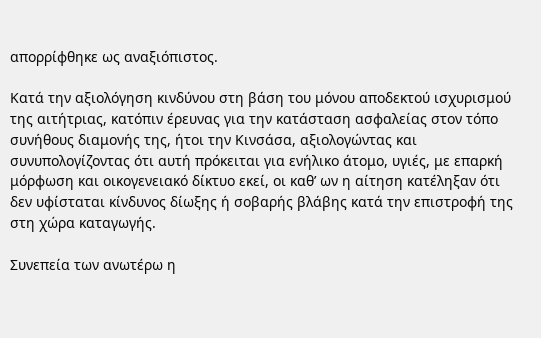απορρίφθηκε ως αναξιόπιστος.

Κατά την αξιολόγηση κινδύνου στη βάση του μόνου αποδεκτού ισχυρισμού της αιτήτριας, κατόπιν έρευνας για την κατάσταση ασφαλείας στον τόπο συνήθους διαμονής της, ήτοι την Κινσάσα, αξιολογώντας και συνυπολογίζοντας ότι αυτή πρόκειται για ενήλικο άτομο, υγιές, με επαρκή μόρφωση και οικογενειακό δίκτυο εκεί, οι καθ’ ων η αίτηση κατέληξαν ότι δεν υφίσταται κίνδυνος δίωξης ή σοβαρής βλάβης κατά την επιστροφή της στη χώρα καταγωγής.

Συνεπεία των ανωτέρω η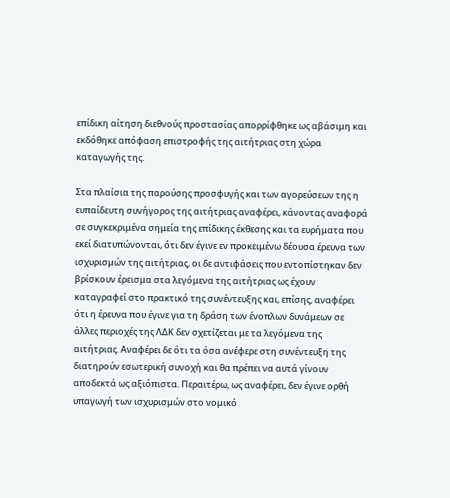επίδικη αίτηση διεθνούς προστασίας απορρίφθηκε ως αβάσιμη και εκδόθηκε απόφαση επιστροφής της αιτήτριας στη χώρα καταγωγής της.

Στα πλαίσια της παρούσης προσφυγής και των αγορεύσεων της η ευπαίδευτη συνήγορος της αιτήτριας αναφέρει, κάνοντας αναφορά σε συγκεκριμένα σημεία της επίδικης έκθεσης και τα ευρήματα που εκεί διατυπώνονται, ότι δεν έγινε εν προκειμένω δέουσα έρευνα των ισχυρισμών της αιτήτριας, οι δε αντιφάσεις που εντοπίστηκαν δεν βρίσκουν έρεισμα στα λεγόμενα της αιτήτριας ως έχουν καταγραφεί στο πρακτικό της συνέντευξης και, επίσης, αναφέρει ότι η έρευνα που έγινε για τη δράση των ένοπλων δυνάμεων σε άλλες περιοχές της ΛΔΚ δεν σχετίζεται με τα λεγόμενα της αιτήτριας. Αναφέρει δε ότι τα όσα ανέφερε στη συνέντευξη της διατηρούν εσωτερική συνοχή και θα πρέπει να αυτά γίνουν αποδεκτά ως αξιόπιστα. Περαιτέρω, ως αναφέρει, δεν έγινε ορθή υπαγωγή των ισχυρισμών στο νομικό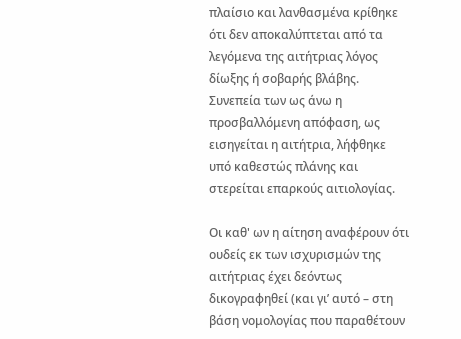πλαίσιο και λανθασμένα κρίθηκε ότι δεν αποκαλύπτεται από τα λεγόμενα της αιτήτριας λόγος δίωξης ή σοβαρής βλάβης. Συνεπεία των ως άνω η προσβαλλόμενη απόφαση, ως εισηγείται η αιτήτρια, λήφθηκε υπό καθεστώς πλάνης και στερείται επαρκούς αιτιολογίας.

Οι καθ' ων η αίτηση αναφέρουν ότι ουδείς εκ των ισχυρισμών της αιτήτριας έχει δεόντως δικογραφηθεί (και γι’ αυτό – στη βάση νομολογίας που παραθέτουν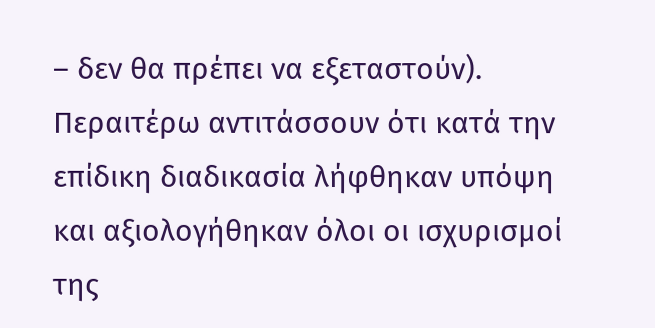– δεν θα πρέπει να εξεταστούν). Περαιτέρω αντιτάσσουν ότι κατά την επίδικη διαδικασία λήφθηκαν υπόψη και αξιολογήθηκαν όλοι οι ισχυρισμοί της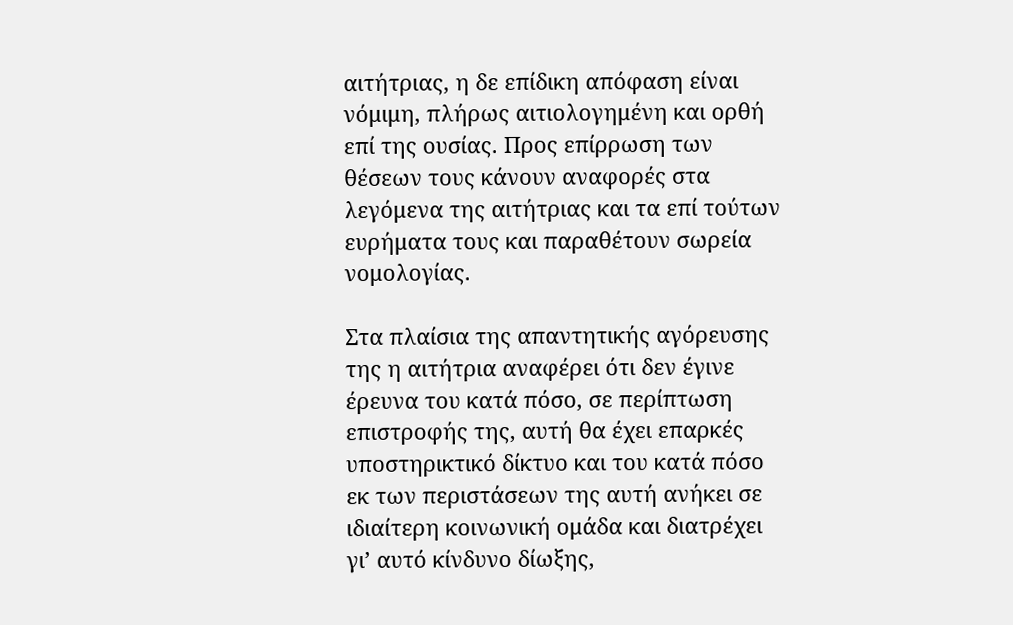αιτήτριας, η δε επίδικη απόφαση είναι νόμιμη, πλήρως αιτιολογημένη και ορθή επί της ουσίας. Προς επίρρωση των θέσεων τους κάνουν αναφορές στα λεγόμενα της αιτήτριας και τα επί τούτων ευρήματα τους και παραθέτουν σωρεία νομολογίας.

Στα πλαίσια της απαντητικής αγόρευσης της η αιτήτρια αναφέρει ότι δεν έγινε έρευνα του κατά πόσο, σε περίπτωση επιστροφής της, αυτή θα έχει επαρκές υποστηρικτικό δίκτυο και του κατά πόσο εκ των περιστάσεων της αυτή ανήκει σε ιδιαίτερη κοινωνική ομάδα και διατρέχει γι’ αυτό κίνδυνο δίωξης,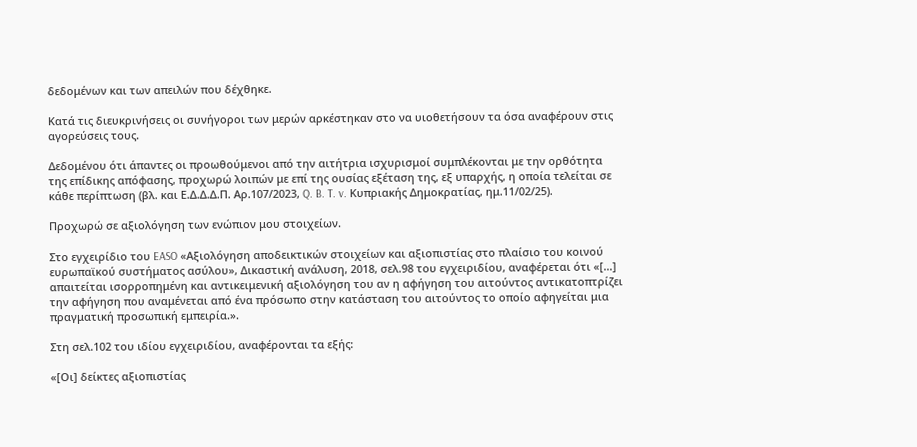δεδομένων και των απειλών που δέχθηκε.

Κατά τις διευκρινήσεις οι συνήγοροι των μερών αρκέστηκαν στο να υιοθετήσουν τα όσα αναφέρουν στις αγορεύσεις τους.

Δεδομένου ότι άπαντες οι προωθούμενοι από την αιτήτρια ισχυρισμοί συμπλέκονται με την ορθότητα της επίδικης απόφασης, προχωρώ λοιπών με επί της ουσίας εξέταση της, εξ υπαρχής, η οποία τελείται σε κάθε περίπτωση (βλ. και Ε.Δ.Δ.Δ.Π. Αρ.107/2023, Q. B. T. v. Κυπριακής Δημοκρατίας, ημ.11/02/25).

Προχωρώ σε αξιολόγηση των ενώπιον μου στοιχείων.

Στο εγχειρίδιο του EASO «Αξιολόγηση αποδεικτικών στοιχείων και αξιοπιστίας στο πλαίσιο του κοινού ευρωπαϊκού συστήματος ασύλου», Δικαστική ανάλυση, 2018, σελ.98 του εγχειριδίου, αναφέρεται ότι «[…] απαιτείται ισορροπημένη και αντικειμενική αξιολόγηση του αν η αφήγηση του αιτούντος αντικατοπτρίζει την αφήγηση που αναμένεται από ένα πρόσωπο στην κατάσταση του αιτούντος το οποίο αφηγείται μια πραγματική προσωπική εμπειρία.».

Στη σελ.102 του ιδίου εγχειριδίου, αναφέρονται τα εξής:

«[Οι] δείκτες αξιοπιστίας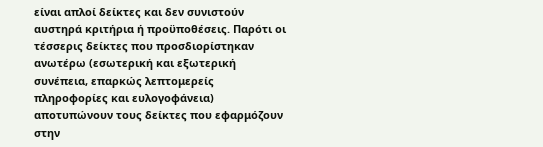είναι απλοί δείκτες και δεν συνιστούν αυστηρά κριτήρια ή προϋποθέσεις. Παρότι οι τέσσερις δείκτες που προσδιορίστηκαν ανωτέρω (εσωτερική και εξωτερική συνέπεια, επαρκώς λεπτομερείς πληροφορίες και ευλογοφάνεια) αποτυπώνουν τους δείκτες που εφαρμόζουν στην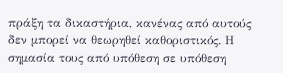πράξη τα δικαστήρια, κανένας από αυτούς δεν μπορεί να θεωρηθεί καθοριστικός. Η σημασία τους από υπόθεση σε υπόθεση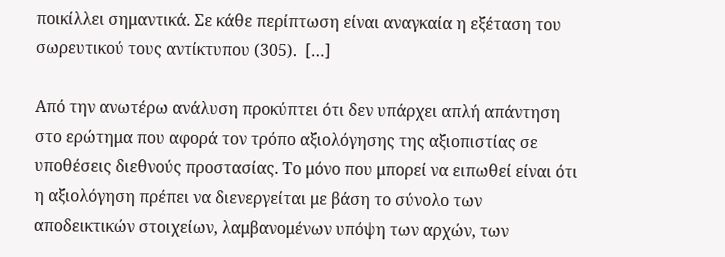ποικίλλει σημαντικά. Σε κάθε περίπτωση είναι αναγκαία η εξέταση του σωρευτικού τους αντίκτυπου (305).  […]

Από την ανωτέρω ανάλυση προκύπτει ότι δεν υπάρχει απλή απάντηση στο ερώτημα που αφορά τον τρόπο αξιολόγησης της αξιοπιστίας σε υποθέσεις διεθνούς προστασίας. Το μόνο που μπορεί να ειπωθεί είναι ότι η αξιολόγηση πρέπει να διενεργείται με βάση το σύνολο των αποδεικτικών στοιχείων, λαμβανομένων υπόψη των αρχών, των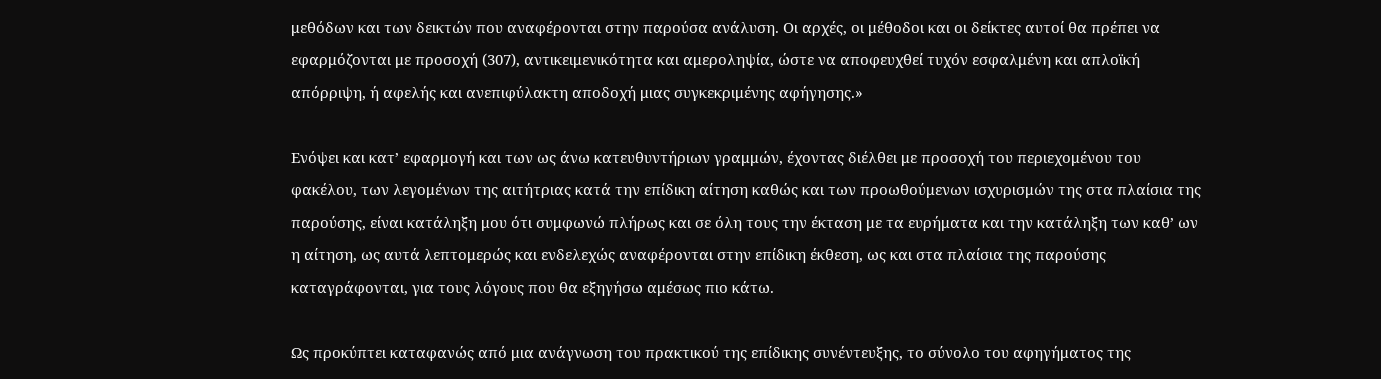μεθόδων και των δεικτών που αναφέρονται στην παρούσα ανάλυση. Οι αρχές, οι μέθοδοι και οι δείκτες αυτοί θα πρέπει να εφαρμόζονται με προσοχή (307), αντικειμενικότητα και αμεροληψία, ώστε να αποφευχθεί τυχόν εσφαλμένη και απλοϊκή απόρριψη, ή αφελής και ανεπιφύλακτη αποδοχή μιας συγκεκριμένης αφήγησης.»

Ενόψει και κατ’ εφαρμογή και των ως άνω κατευθυντήριων γραμμών, έχοντας διέλθει με προσοχή του περιεχομένου του φακέλου, των λεγομένων της αιτήτριας κατά την επίδικη αίτηση καθώς και των προωθούμενων ισχυρισμών της στα πλαίσια της παρούσης, είναι κατάληξη μου ότι συμφωνώ πλήρως και σε όλη τους την έκταση με τα ευρήματα και την κατάληξη των καθ’ ων η αίτηση, ως αυτά λεπτομερώς και ενδελεχώς αναφέρονται στην επίδικη έκθεση, ως και στα πλαίσια της παρούσης καταγράφονται, για τους λόγους που θα εξηγήσω αμέσως πιο κάτω.

Ως προκύπτει καταφανώς από μια ανάγνωση του πρακτικού της επίδικης συνέντευξης, το σύνολο του αφηγήματος της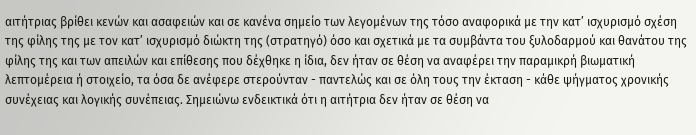αιτήτριας βρίθει κενών και ασαφειών και σε κανένα σημείο των λεγομένων της τόσο αναφορικά με την κατ’ ισχυρισμό σχέση της φίλης της με τον κατ’ ισχυρισμό διώκτη της (στρατηγό) όσο και σχετικά με τα συμβάντα του ξυλοδαρμού και θανάτου της φίλης της και των απειλών και επίθεσης που δέχθηκε η ίδια, δεν ήταν σε θέση να αναφέρει την παραμικρή βιωματική λεπτομέρεια ή στοιχείο, τα όσα δε ανέφερε στερούνταν - παντελώς και σε όλη τους την έκταση - κάθε ψήγματος χρονικής συνέχειας και λογικής συνέπειας. Σημειώνω ενδεικτικά ότι η αιτήτρια δεν ήταν σε θέση να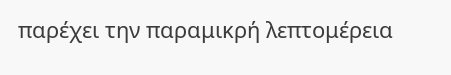παρέχει την παραμικρή λεπτομέρεια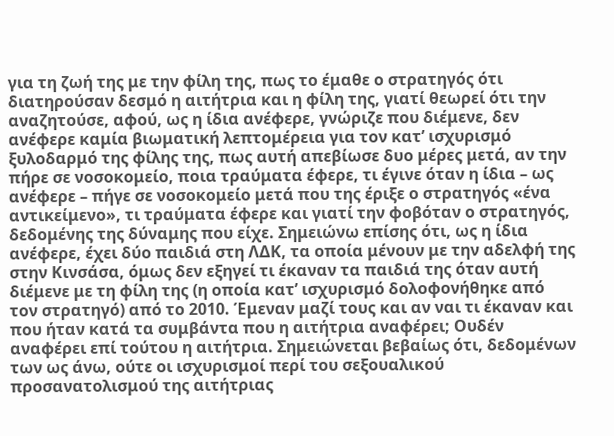για τη ζωή της με την φίλη της, πως το έμαθε ο στρατηγός ότι διατηρούσαν δεσμό η αιτήτρια και η φίλη της, γιατί θεωρεί ότι την αναζητούσε, αφού, ως η ίδια ανέφερε, γνώριζε που διέμενε, δεν ανέφερε καμία βιωματική λεπτομέρεια για τον κατ’ ισχυρισμό ξυλοδαρμό της φίλης της, πως αυτή απεβίωσε δυο μέρες μετά, αν την πήρε σε νοσοκομείο, ποια τραύματα έφερε, τι έγινε όταν η ίδια – ως ανέφερε – πήγε σε νοσοκομείο μετά που της έριξε ο στρατηγός «ένα αντικείμενο», τι τραύματα έφερε και γιατί την φοβόταν ο στρατηγός, δεδομένης της δύναμης που είχε. Σημειώνω επίσης ότι, ως η ίδια ανέφερε, έχει δύο παιδιά στη ΛΔΚ, τα οποία μένουν με την αδελφή της στην Κινσάσα, όμως δεν εξηγεί τι έκαναν τα παιδιά της όταν αυτή διέμενε με τη φίλη της (η οποία κατ’ ισχυρισμό δολοφονήθηκε από τον στρατηγό) από το 2010. Έμεναν μαζί τους και αν ναι τι έκαναν και που ήταν κατά τα συμβάντα που η αιτήτρια αναφέρει; Ουδέν αναφέρει επί τούτου η αιτήτρια. Σημειώνεται βεβαίως ότι, δεδομένων των ως άνω, ούτε οι ισχυρισμοί περί του σεξουαλικού προσανατολισμού της αιτήτριας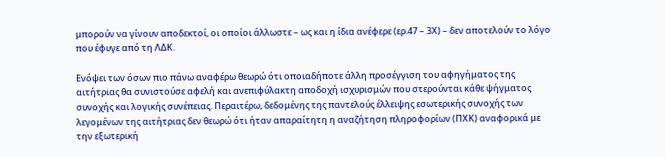μπορούν να γίνουν αποδεκτοί, οι οποίοι άλλωστε – ως και η ίδια ανέφερε (ερ.47 – 3Χ) – δεν αποτελούν το λόγο που έφυγε από τη ΛΔΚ.

Ενόψει των όσων πιο πάνω αναφέρω θεωρώ ότι οποιαδήποτε άλλη προσέγγιση του αφηγήματος της αιτήτριας θα συνιστούσε αφελή και ανεπιφύλακτη αποδοχή ισχυρισμών που στερούνται κάθε ψήγματος συνοχής και λογικής συνέπειας. Περαιτέρω, δεδομένης της παντελούς έλλειψης εσωτερικής συνοχής των λεγομένων της αιτήτριας δεν θεωρώ ότι ήταν απαραίτητη η αναζήτηση πληροφορίων (ΠΧΚ) αναφορικά με την εξωτερική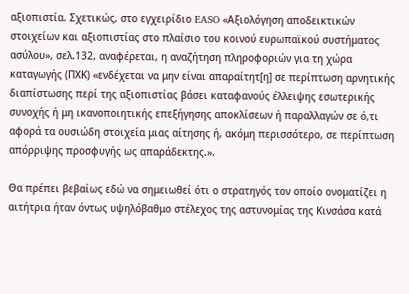αξιοπιστία. Σχετικώς, στο εγχειρίδιο EASO «Αξιολόγηση αποδεικτικών στοιχείων και αξιοπιστίας στο πλαίσιο του κοινού ευρωπαϊκού συστήματος ασύλου», σελ.132, αναφέρεται, η αναζήτηση πληροφοριών για τη χώρα καταγωγής (ΠΧΚ) «ενδέχεται να μην είναι απαραίτητ[η] σε περίπτωση αρνητικής διαπίστωσης περί της αξιοπιστίας βάσει καταφανούς έλλειψης εσωτερικής συνοχής ή μη ικανοποιητικής επεξήγησης αποκλίσεων ή παραλλαγών σε ό,τι αφορά τα ουσιώδη στοιχεία μιας αίτησης ή, ακόμη περισσότερο, σε περίπτωση απόρριψης προσφυγής ως απαράδεκτης.».

Θα πρέπει βεβαίως εδώ να σημειωθεί ότι ο στρατηγός τον οποίο ονοματίζει η αιτήτρια ήταν όντως υψηλόβαθμο στέλεχος της αστυνομίας της Κινσάσα κατά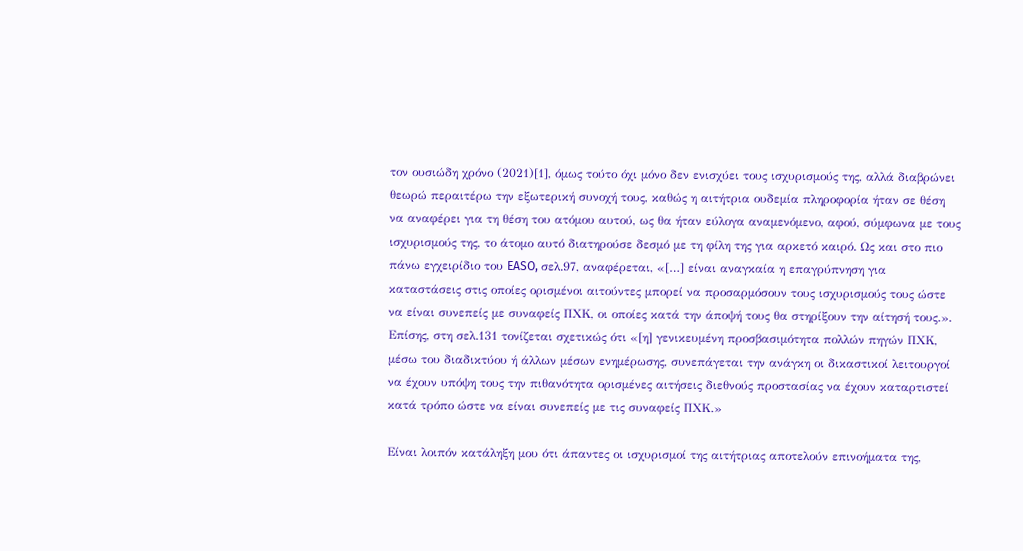τον ουσιώδη χρόνο (2021)[1], όμως τούτο όχι μόνο δεν ενισχύει τους ισχυρισμούς της, αλλά διαβρώνει θεωρώ περαιτέρω την εξωτερική συνοχή τους, καθώς η αιτήτρια ουδεμία πληροφορία ήταν σε θέση να αναφέρει για τη θέση του ατόμου αυτού, ως θα ήταν εύλογα αναμενόμενο, αφού, σύμφωνα με τους ισχυρισμούς της, το άτομο αυτό διατηρούσε δεσμό με τη φίλη της για αρκετό καιρό. Ως και στο πιο πάνω εγχειρίδιο του EASO, σελ.97, αναφέρεται, «[…] είναι αναγκαία η επαγρύπνηση για καταστάσεις στις οποίες ορισμένοι αιτούντες μπορεί να προσαρμόσουν τους ισχυρισμούς τους ώστε να είναι συνεπείς με συναφείς ΠΧΚ, οι οποίες κατά την άποψή τους θα στηρίξουν την αίτησή τους.». Επίσης, στη σελ.131 τονίζεται σχετικώς ότι «[η] γενικευμένη προσβασιμότητα πολλών πηγών ΠΧΚ, μέσω του διαδικτύου ή άλλων μέσων ενημέρωσης, συνεπάγεται την ανάγκη οι δικαστικοί λειτουργοί να έχουν υπόψη τους την πιθανότητα ορισμένες αιτήσεις διεθνούς προστασίας να έχουν καταρτιστεί κατά τρόπο ώστε να είναι συνεπείς με τις συναφείς ΠΧΚ.»

Είναι λοιπόν κατάληξη μου ότι άπαντες οι ισχυρισμοί της αιτήτριας αποτελούν επινοήματα της,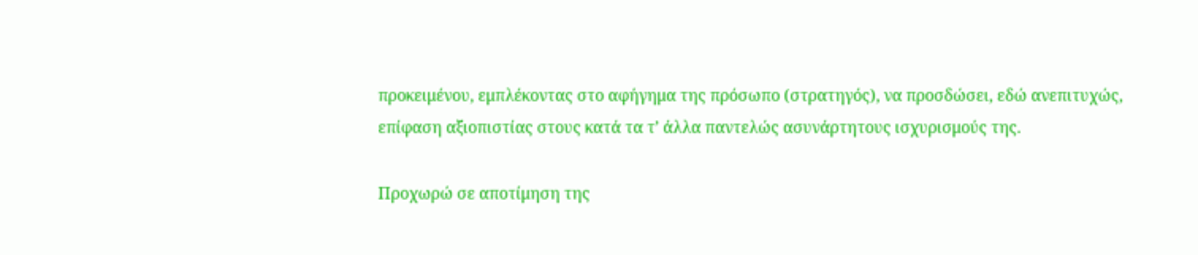προκειμένου, εμπλέκοντας στο αφήγημα της πρόσωπο (στρατηγός), να προσδώσει, εδώ ανεπιτυχώς, επίφαση αξιοπιστίας στους κατά τα τ’ άλλα παντελώς ασυνάρτητους ισχυρισμούς της.

Προχωρώ σε αποτίμηση της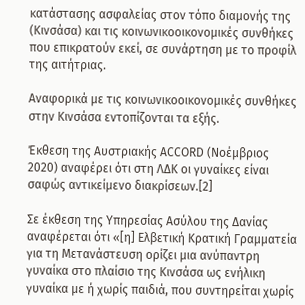κατάστασης ασφαλείας στον τόπο διαμονής της (Κινσάσα) και τις κοινωνικοοικονομικές συνθήκες που επικρατούν εκεί, σε συνάρτηση με το προφίλ της αιτήτριας.

Αναφορικά με τις κοινωνικοοικονομικές συνθήκες στην Κινσάσα εντοπίζονται τα εξής.

Έκθεση της Αυστριακής ACCORD (Νοέμβριος 2020) αναφέρει ότι στη ΛΔΚ οι γυναίκες είναι σαφώς αντικείμενο διακρίσεων.[2]

Σε έκθεση της Υπηρεσίας Ασύλου της Δανίας αναφέρεται ότι «[η] Ελβετική Κρατική Γραμματεία για τη Μετανάστευση ορίζει μια ανύπαντρη γυναίκα στο πλαίσιο της Κινσάσα ως ενήλικη γυναίκα με ή χωρίς παιδιά, που συντηρείται χωρίς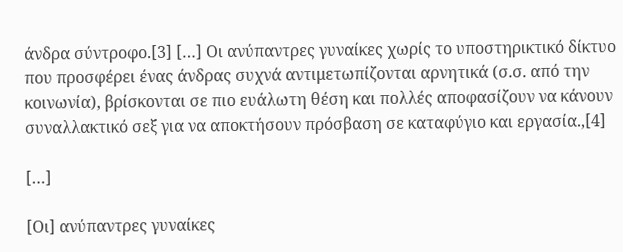άνδρα σύντροφο.[3] […] Οι ανύπαντρες γυναίκες χωρίς το υποστηρικτικό δίκτυο που προσφέρει ένας άνδρας συχνά αντιμετωπίζονται αρνητικά (σ.σ. από την κοινωνία), βρίσκονται σε πιο ευάλωτη θέση και πολλές αποφασίζουν να κάνουν συναλλακτικό σεξ για να αποκτήσουν πρόσβαση σε καταφύγιο και εργασία.,[4]

[…]

[Οι] ανύπαντρες γυναίκες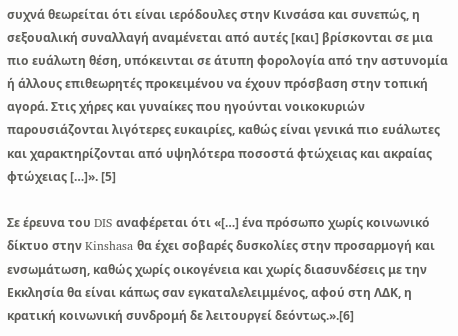συχνά θεωρείται ότι είναι ιερόδουλες στην Κινσάσα και συνεπώς, η σεξουαλική συναλλαγή αναμένεται από αυτές [και] βρίσκονται σε μια πιο ευάλωτη θέση, υπόκεινται σε άτυπη φορολογία από την αστυνομία ή άλλους επιθεωρητές προκειμένου να έχουν πρόσβαση στην τοπική αγορά. Στις χήρες και γυναίκες που ηγούνται νοικοκυριών παρουσιάζονται λιγότερες ευκαιρίες, καθώς είναι γενικά πιο ευάλωτες και χαρακτηρίζονται από υψηλότερα ποσοστά φτώχειας και ακραίας φτώχειας […]». [5]

Σε έρευνα του DIS αναφέρεται ότι «[…] ένα πρόσωπο χωρίς κοινωνικό δίκτυο στην Kinshasa θα έχει σοβαρές δυσκολίες στην προσαρμογή και ενσωμάτωση, καθώς χωρίς οικογένεια και χωρίς διασυνδέσεις με την Εκκλησία θα είναι κάπως σαν εγκαταλελειμμένος, αφού στη ΛΔΚ, η κρατική κοινωνική συνδρομή δε λειτουργεί δεόντως.».[6]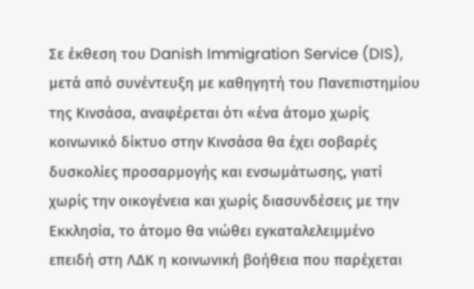Σε έκθεση του Danish Immigration Service (DIS), μετά από συνέντευξη με καθηγητή του Πανεπιστημίου της Κινσάσα, αναφέρεται ότι «ένα άτομο χωρίς κοινωνικό δίκτυο στην Κινσάσα θα έχει σοβαρές δυσκολίες προσαρμογής και ενσωμάτωσης, γιατί χωρίς την οικογένεια και χωρίς διασυνδέσεις με την Εκκλησία, το άτομο θα νιώθει εγκαταλελειμμένο επειδή στη ΛΔΚ η κοινωνική βοήθεια που παρέχεται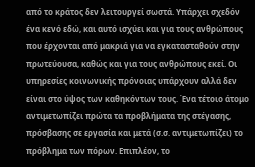από το κράτος δεν λειτουργεί σωστά. Υπάρχει σχεδόν ένα κενό εδώ, και αυτό ισχύει και για τους ανθρώπους που έρχονται από μακριά για να εγκατασταθούν στην πρωτεύουσα, καθώς και για τους ανθρώπους εκεί. Οι υπηρεσίες κοινωνικής πρόνοιας υπάρχουν αλλά δεν είναι στο ύψος των καθηκόντων τους. Ένα τέτοιο άτομο αντιμετωπίζει πρώτα τα προβλήματα της στέγασης, πρόσβασης σε εργασία και μετά (σ.σ. αντιμετωπίζει) το πρόβλημα των πόρων. Επιπλέον, το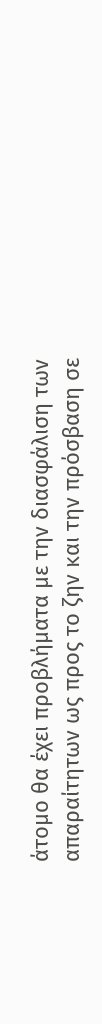άτομο θα έχει προβλήματα με την διασφάλιση των απαραίτητων ως προς το ζην και την πρόσβαση σε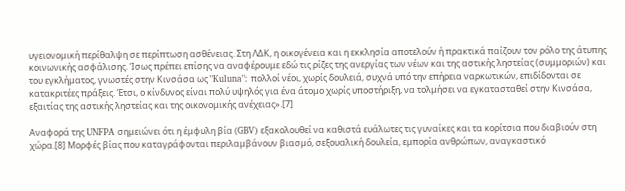υγειονομική περίθαλψη σε περίπτωση ασθένειας. Στη ΛΔΚ, η οικογένεια και η εκκλησία αποτελούν ή πρακτικά παίζουν τον ρόλο της άτυπης κοινωνικής ασφάλισης. Ίσως πρέπει επίσης να αναφέρουμε εδώ τις ρίζες της ανεργίας των νέων και της αστικής ληστείας (συμμοριών) και του εγκλήματος, γνωστές στην Κινσάσα ως "Kuluna": πολλοί νέοι, χωρίς δουλειά, συχνά υπό την επήρεια ναρκωτικών, επιδίδονται σε κατακριτέες πράξεις. Έτσι, ο κίνδυνος είναι πολύ υψηλός για ένα άτομο χωρίς υποστήριξη, να τολμήσει να εγκατασταθεί στην Κινσάσα, εξαιτίας της αστικής ληστείας και της οικονομικής ανέχειας».[7]

Αναφορά της UNFPA σημειώνει ότι η έμφυλη βία (GBV) εξακολουθεί να καθιστά ευάλωτες τις γυναίκες και τα κορίτσια που διαβιούν στη χώρα.[8] Μορφές βίας που καταγράφονται περιλαμβάνουν βιασμό, σεξουαλική δουλεία, εμπορία ανθρώπων, αναγκαστικό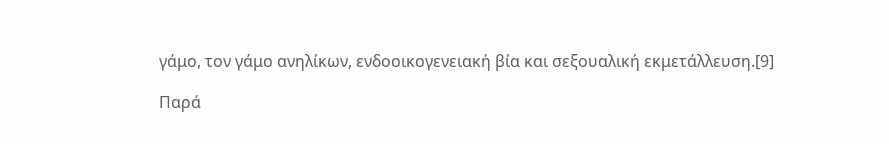γάμο, τον γάμο ανηλίκων, ενδοοικογενειακή βία και σεξουαλική εκμετάλλευση.[9]

Παρά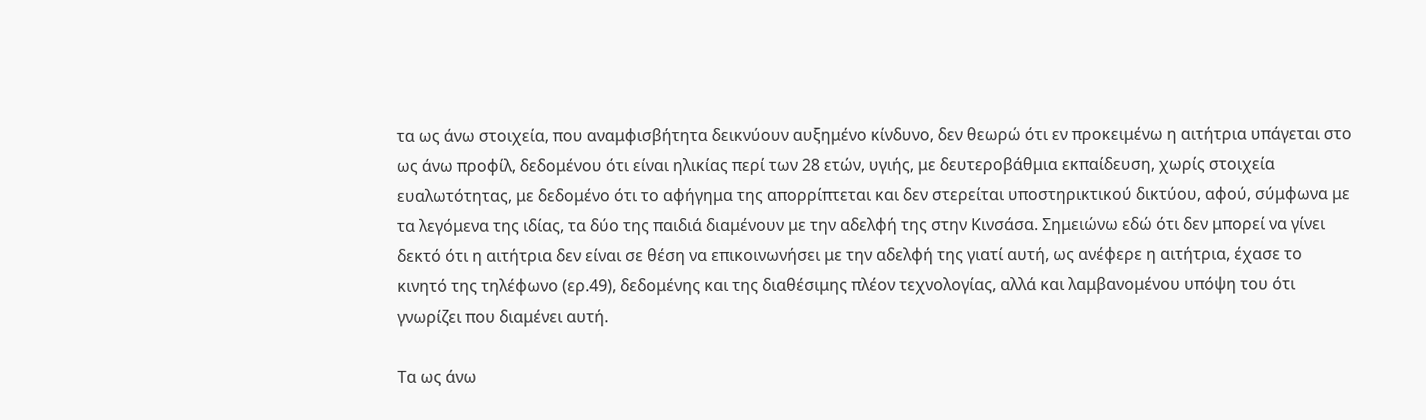τα ως άνω στοιχεία, που αναμφισβήτητα δεικνύουν αυξημένο κίνδυνο, δεν θεωρώ ότι εν προκειμένω η αιτήτρια υπάγεται στο ως άνω προφίλ, δεδομένου ότι είναι ηλικίας περί των 28 ετών, υγιής, με δευτεροβάθμια εκπαίδευση, χωρίς στοιχεία ευαλωτότητας, με δεδομένο ότι το αφήγημα της απορρίπτεται και δεν στερείται υποστηρικτικού δικτύου, αφού, σύμφωνα με τα λεγόμενα της ιδίας, τα δύο της παιδιά διαμένουν με την αδελφή της στην Κινσάσα. Σημειώνω εδώ ότι δεν μπορεί να γίνει δεκτό ότι η αιτήτρια δεν είναι σε θέση να επικοινωνήσει με την αδελφή της γιατί αυτή, ως ανέφερε η αιτήτρια, έχασε το κινητό της τηλέφωνο (ερ.49), δεδομένης και της διαθέσιμης πλέον τεχνολογίας, αλλά και λαμβανομένου υπόψη του ότι γνωρίζει που διαμένει αυτή.

Τα ως άνω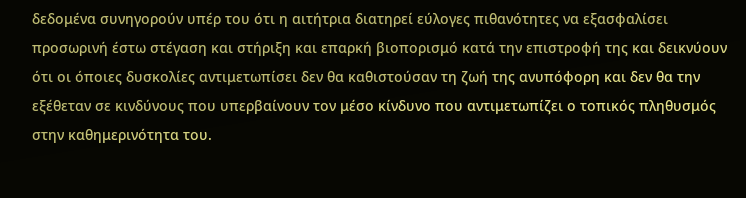δεδομένα συνηγορούν υπέρ του ότι η αιτήτρια διατηρεί εύλογες πιθανότητες να εξασφαλίσει προσωρινή έστω στέγαση και στήριξη και επαρκή βιοπορισμό κατά την επιστροφή της και δεικνύουν ότι οι όποιες δυσκολίες αντιμετωπίσει δεν θα καθιστούσαν τη ζωή της ανυπόφορη και δεν θα την εξέθεταν σε κινδύνους που υπερβαίνουν τον μέσο κίνδυνο που αντιμετωπίζει ο τοπικός πληθυσμός στην καθημερινότητα του.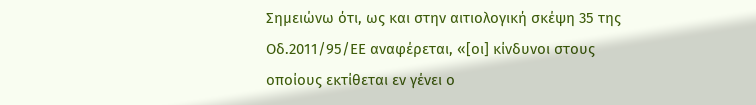Σημειώνω ότι, ως και στην αιτιολογική σκέψη 35 της Οδ.2011/95/ΕΕ αναφέρεται, «[οι] κίνδυνοι στους οποίους εκτίθεται εν γένει ο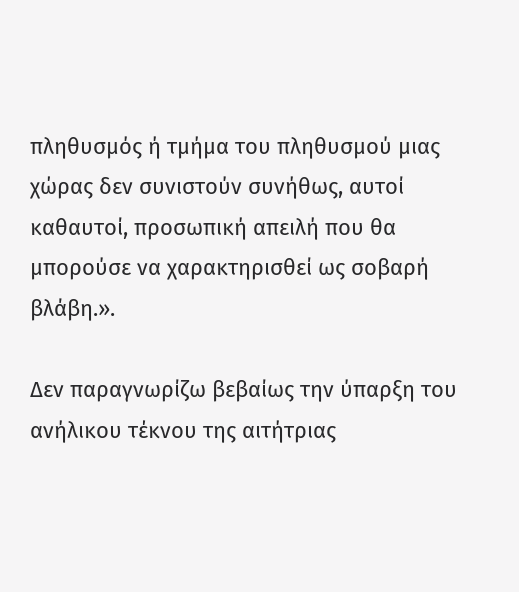πληθυσμός ή τμήμα του πληθυσμού μιας χώρας δεν συνιστούν συνήθως, αυτοί καθαυτοί, προσωπική απειλή που θα μπορούσε να χαρακτηρισθεί ως σοβαρή βλάβη.».

Δεν παραγνωρίζω βεβαίως την ύπαρξη του ανήλικου τέκνου της αιτήτριας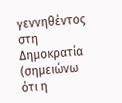γεννηθέντος στη Δημοκρατία (σημειώνω ότι η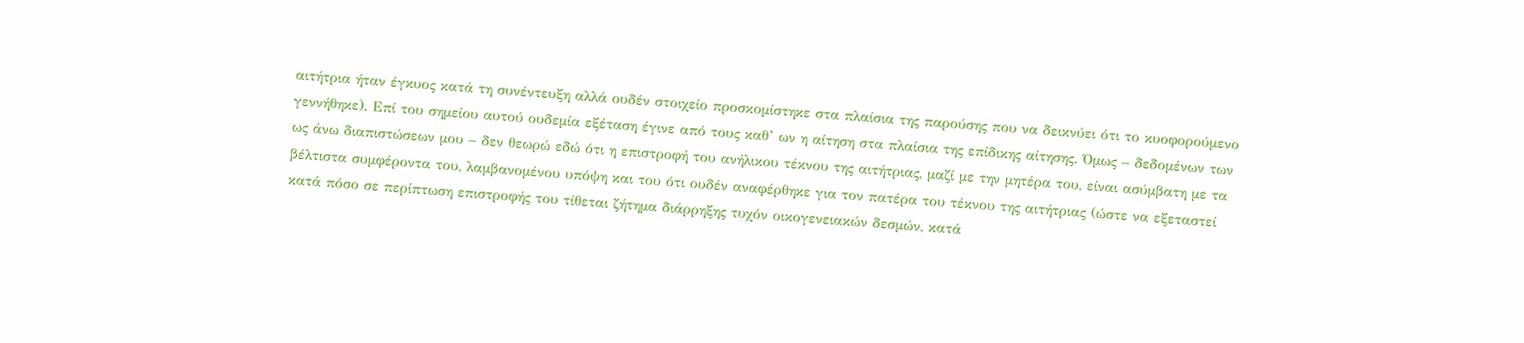αιτήτρια ήταν έγκυος κατά τη συνέντευξη αλλά ουδέν στοιχείο προσκομίστηκε στα πλαίσια της παρούσης που να δεικνύει ότι το κυοφορούμενο γεννήθηκε). Επί του σημείου αυτού ουδεμία εξέταση έγινε από τους καθ’ ων η αίτηση στα πλαίσια της επίδικης αίτησης. Όμως – δεδομένων των ως άνω διαπιστώσεων μου – δεν θεωρώ εδώ ότι η επιστροφή του ανήλικου τέκνου της αιτήτριας, μαζί με την μητέρα του, είναι ασύμβατη με τα βέλτιστα συμφέροντα του, λαμβανομένου υπόψη και του ότι ουδέν αναφέρθηκε για τον πατέρα του τέκνου της αιτήτριας (ώστε να εξεταστεί κατά πόσο σε περίπτωση επιστροφής του τίθεται ζήτημα διάρρηξης τυχόν οικογενειακών δεσμών, κατά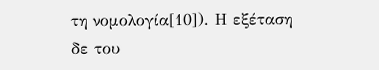τη νομολογία[10]). Η εξέταση δε του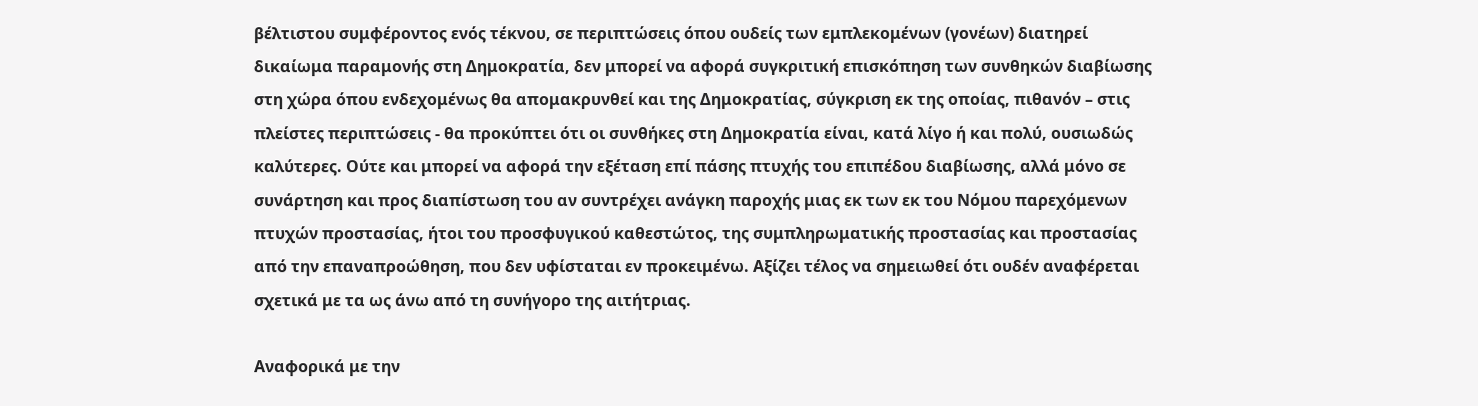βέλτιστου συμφέροντος ενός τέκνου, σε περιπτώσεις όπου ουδείς των εμπλεκομένων (γονέων) διατηρεί δικαίωμα παραμονής στη Δημοκρατία, δεν μπορεί να αφορά συγκριτική επισκόπηση των συνθηκών διαβίωσης στη χώρα όπου ενδεχομένως θα απομακρυνθεί και της Δημοκρατίας, σύγκριση εκ της οποίας, πιθανόν – στις πλείστες περιπτώσεις - θα προκύπτει ότι οι συνθήκες στη Δημοκρατία είναι, κατά λίγο ή και πολύ, ουσιωδώς καλύτερες. Ούτε και μπορεί να αφορά την εξέταση επί πάσης πτυχής του επιπέδου διαβίωσης, αλλά μόνο σε συνάρτηση και προς διαπίστωση του αν συντρέχει ανάγκη παροχής μιας εκ των εκ του Νόμου παρεχόμενων πτυχών προστασίας, ήτοι του προσφυγικού καθεστώτος, της συμπληρωματικής προστασίας και προστασίας από την επαναπροώθηση, που δεν υφίσταται εν προκειμένω. Αξίζει τέλος να σημειωθεί ότι ουδέν αναφέρεται σχετικά με τα ως άνω από τη συνήγορο της αιτήτριας.

Αναφορικά με την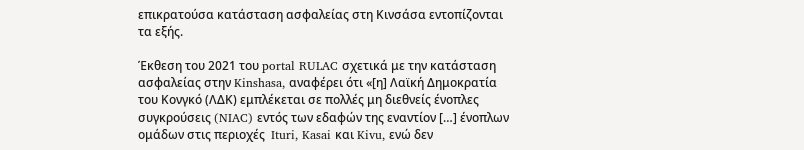επικρατούσα κατάσταση ασφαλείας στη Κινσάσα εντοπίζονται τα εξής.

Έκθεση του 2021 του portal RULAC σχετικά με την κατάσταση ασφαλείας στην Kinshasa, αναφέρει ότι «[η] Λαϊκή Δημοκρατία του Κονγκό (ΛΔΚ) εμπλέκεται σε πολλές μη διεθνείς ένοπλες συγκρούσεις (NIAC) εντός των εδαφών της εναντίον […] ένοπλων ομάδων στις περιοχές  Ituri, Kasai και Kivu, ενώ δεν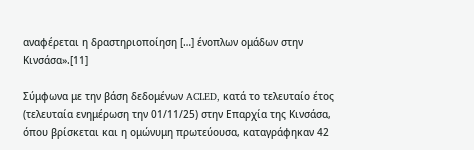αναφέρεται η δραστηριοποίηση […] ένοπλων ομάδων στην Κινσάσα».[11]

Σύμφωνα με την βάση δεδομένων ACLED, κατά το τελευταίο έτος (τελευταία ενημέρωση την 01/11/25) στην Επαρχία της Κινσάσα, όπου βρίσκεται και η ομώνυμη πρωτεύουσα, καταγράφηκαν 42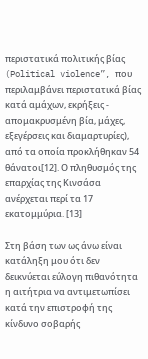περιστατικά πολιτικής βίας (Political violence”, που περιλαμβάνει περιστατικά βίας κατά αμάχων, εκρήξεις - απομακρυσμένη βία, μάχες, εξεγέρσεις και διαμαρτυρίες), από τα οποία προκλήθηκαν 54 θάνατοι[12]. Ο πληθυσμός της επαρχίας της Κινσάσα ανέρχεται περί τα 17 εκατομμύρια. [13]

Στη βάση των ως άνω είναι κατάληξη μου ότι δεν δεικνύεται εύλογη πιθανότητα η αιτήτρια να αντιμετωπίσει κατά την επιστροφή της κίνδυνο σοβαρής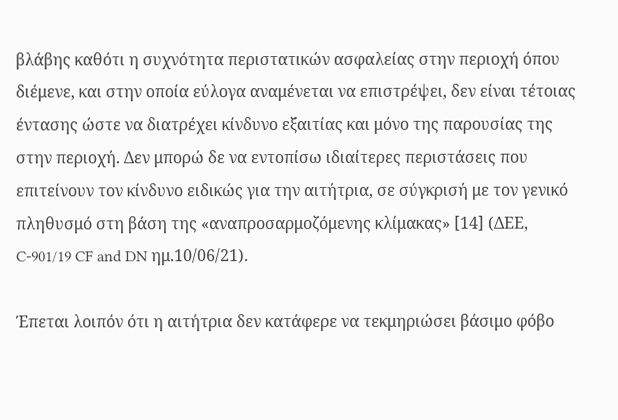βλάβης καθότι η συχνότητα περιστατικών ασφαλείας στην περιοχή όπου διέμενε, και στην οποία εύλογα αναμένεται να επιστρέψει, δεν είναι τέτοιας έντασης ώστε να διατρέχει κίνδυνο εξαιτίας και μόνο της παρουσίας της στην περιοχή. Δεν μπορώ δε να εντοπίσω ιδιαίτερες περιστάσεις που επιτείνουν τον κίνδυνο ειδικώς για την αιτήτρια, σε σύγκρισή με τον γενικό πληθυσμό στη βάση της «αναπροσαρμοζόμενης κλίμακας» [14] (ΔΕΕ, C-901/19 CF and DN ημ.10/06/21).

Έπεται λοιπόν ότι η αιτήτρια δεν κατάφερε να τεκμηριώσει βάσιμο φόβο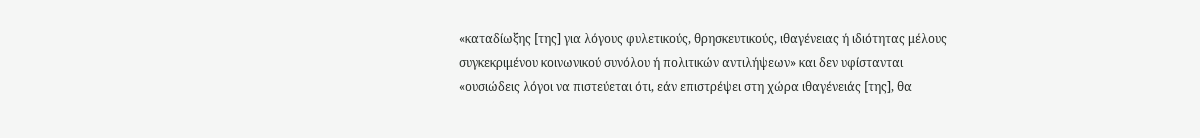«καταδίωξης [της] για λόγους φυλετικούς, θρησκευτικούς, ιθαγένειας ή ιδιότητας μέλους συγκεκριμένου κοινωνικού συνόλου ή πολιτικών αντιλήψεων» και δεν υφίστανται «ουσιώδεις λόγοι να πιστεύεται ότι, εάν επιστρέψει στη χώρα ιθαγένειάς [της], θα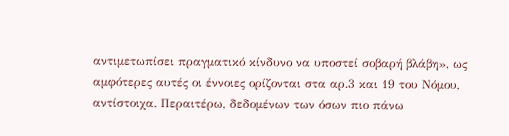αντιμετωπίσει πραγματικό κίνδυνο να υποστεί σοβαρή βλάβη», ως αμφότερες αυτές οι έννοιες ορίζονται στα αρ.3 και 19 του Νόμου, αντίστοιχα. Περαιτέρω, δεδομένων των όσων πιο πάνω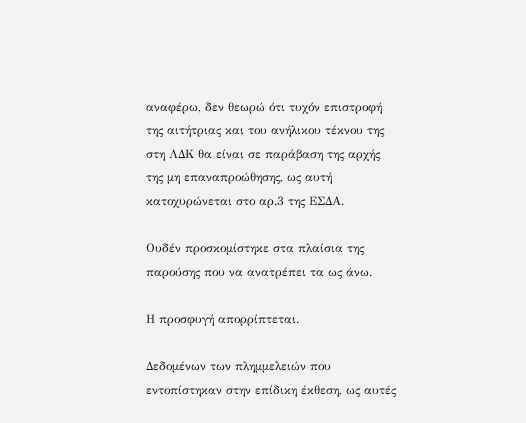αναφέρω, δεν θεωρώ ότι τυχόν επιστροφή της αιτήτριας και του ανήλικου τέκνου της στη ΛΔΚ θα είναι σε παράβαση της αρχής της μη επαναπροώθησης, ως αυτή κατοχυρώνεται στο αρ.3 της ΕΣΔΑ.

Ουδέν προσκομίστηκε στα πλαίσια της παρούσης που να ανατρέπει τα ως άνω.

Η προσφυγή απορρίπτεται.

Δεδομένων των πλημμελειών που εντοπίστηκαν στην επίδικη έκθεση, ως αυτές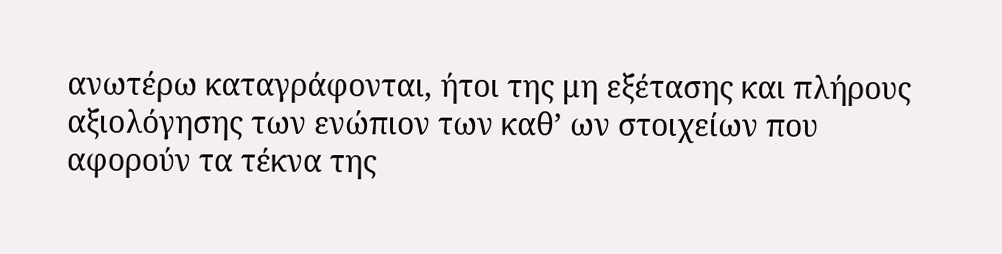ανωτέρω καταγράφονται, ήτοι της μη εξέτασης και πλήρους αξιολόγησης των ενώπιον των καθ’ ων στοιχείων που αφορούν τα τέκνα της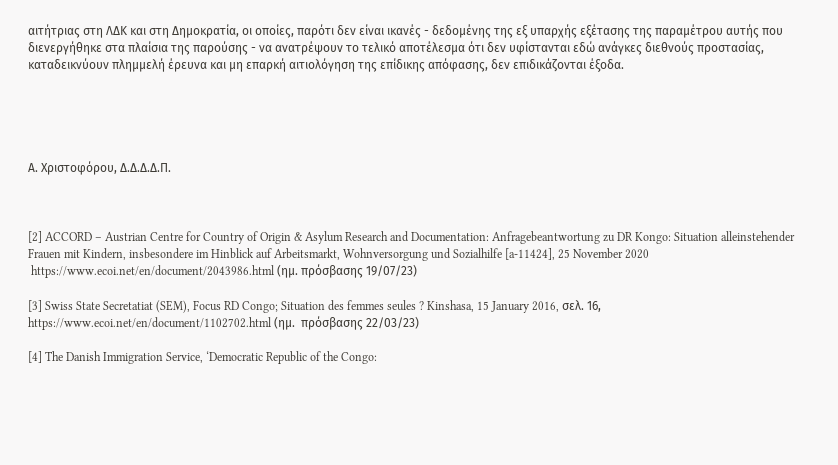αιτήτριας στη ΛΔΚ και στη Δημοκρατία, οι οποίες, παρότι δεν είναι ικανές - δεδομένης της εξ υπαρχής εξέτασης της παραμέτρου αυτής που διενεργήθηκε στα πλαίσια της παρούσης - να ανατρέψουν το τελικό αποτέλεσμα ότι δεν υφίστανται εδώ ανάγκες διεθνούς προστασίας, καταδεικνύουν πλημμελή έρευνα και μη επαρκή αιτιολόγηση της επίδικης απόφασης, δεν επιδικάζονται έξοδα.





Α. Χριστοφόρου, Δ.Δ.Δ.Δ.Π.



[2] ACCORD – Austrian Centre for Country of Origin & Asylum Research and Documentation: Anfragebeantwortung zu DR Kongo: Situation alleinstehender Frauen mit Kindern, insbesondere im Hinblick auf Arbeitsmarkt, Wohnversorgung und Sozialhilfe [a-11424], 25 November 2020
 https://www.ecoi.net/en/document/2043986.html (ημ. πρόσβασης 19/07/23)

[3] Swiss State Secretatiat (SEM), Focus RD Congo; Situation des femmes seules ? Kinshasa, 15 January 2016, σελ. 16, https://www.ecoi.net/en/document/1102702.html (ημ.  πρόσβασης 22/03/23)

[4] The Danish Immigration Service, ‘Democratic Republic of the Congo: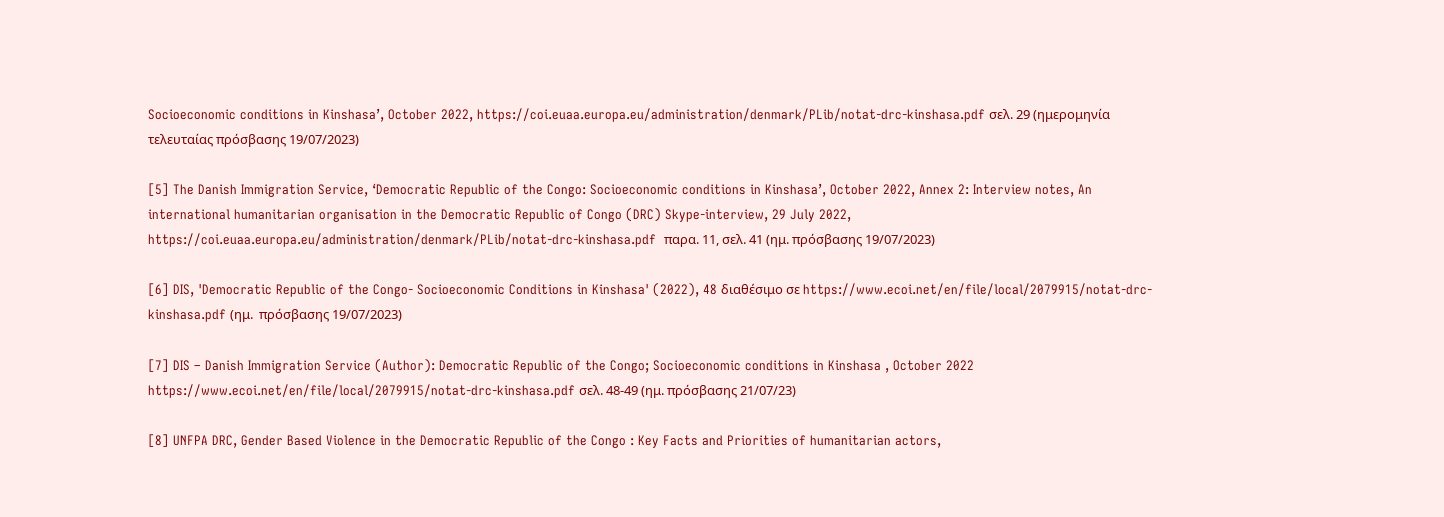Socioeconomic conditions in Kinshasa’, October 2022, https://coi.euaa.europa.eu/administration/denmark/PLib/notat-drc-kinshasa.pdf σελ. 29 (ημερομηνία τελευταίας πρόσβασης 19/07/2023)

[5] The Danish Immigration Service, ‘Democratic Republic of the Congo: Socioeconomic conditions in Kinshasa’, October 2022, Annex 2: Interview notes, An international humanitarian organisation in the Democratic Republic of Congo (DRC) Skype-interview, 29 July 2022, https://coi.euaa.europa.eu/administration/denmark/PLib/notat-drc-kinshasa.pdf  παρα. 11, σελ. 41 (ημ. πρόσβασης 19/07/2023)

[6] DIS, 'Democratic Republic of the Congo- Socioeconomic Conditions in Kinshasa' (2022), 48 διαθέσιμο σε https://www.ecoi.net/en/file/local/2079915/notat-drc-kinshasa.pdf (ημ.  πρόσβασης 19/07/2023)

[7] DIS – Danish Immigration Service (Author): Democratic Republic of the Congo; Socioeconomic conditions in Kinshasa , October 2022 https://www.ecoi.net/en/file/local/2079915/notat-drc-kinshasa.pdf σελ. 48-49 (ημ. πρόσβασης 21/07/23)

[8] UNFPA DRC, Gender Based Violence in the Democratic Republic of the Congo : Key Facts and Priorities of humanitarian actors,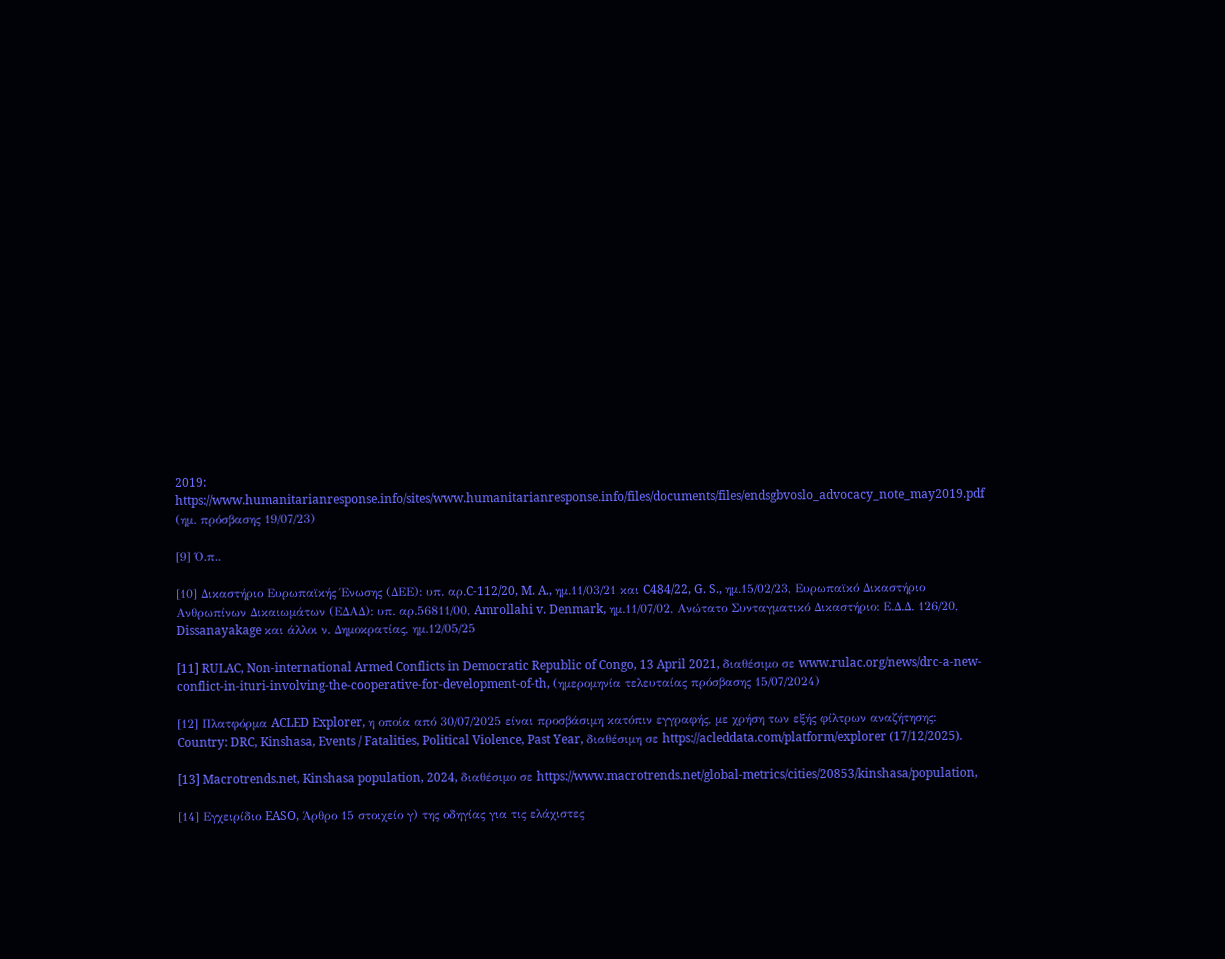2019: https://www.humanitarianresponse.info/sites/www.humanitarianresponse.info/files/documents/files/endsgbvoslo_advocacy_note_may2019.pdf (ημ. πρόσβασης 19/07/23)

[9] Ό.π..

[10] Δικαστήριο Ευρωπαϊκής Ένωσης (ΔΕΕ): υπ. αρ.C-112/20, M. A., ημ.11/03/21 και C484/22, G. S., ημ.15/02/23, Ευρωπαϊκό Δικαστήριο Ανθρωπίνων Δικαιωμάτων (ΕΔΑΔ): υπ. αρ.56811/00, Amrollahi v. Denmark, ημ.11/07/02, Ανώτατο Συνταγματικό Δικαστήριο: Ε.Δ.Δ. 126/20, Dissanayakage και άλλοι ν. Δημοκρατίας, ημ.12/05/25

[11] RULAC, Non-international Armed Conflicts in Democratic Republic of Congo, 13 April 2021, διαθέσιμο σε www.rulac.org/news/drc-a-new-conflict-in-ituri-involving-the-cooperative-for-development-of-th, (ημερομηνία τελευταίας πρόσβασης 15/07/2024)

[12] Πλατφόρμα ACLED Explorer, η οποία από 30/07/2025 είναι προσβάσιμη κατόπιν εγγραφής, με χρήση των εξής φίλτρων αναζήτησης: Country: DRC, Kinshasa, Events / Fatalities, Political Violence, Past Year, διαθέσιμη σε https://acleddata.com/platform/explorer (17/12/2025).

[13] Macrotrends.net, Kinshasa population, 2024, διαθέσιμο σε https://www.macrotrends.net/global-metrics/cities/20853/kinshasa/population,

[14] Εγχειρίδιο EASO, Άρθρο 15 στοιχείο γ) της οδηγίας για τις ελάχιστες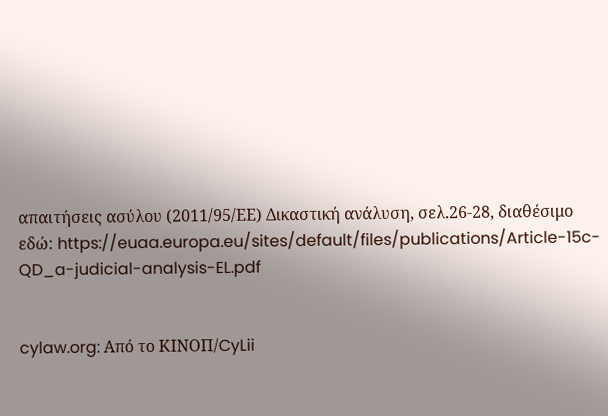απαιτήσεις ασύλου (2011/95/ΕΕ) Δικαστική ανάλυση, σελ.26-28, διαθέσιμο εδώ: https://euaa.europa.eu/sites/default/files/publications/Article-15c-QD_a-judicial-analysis-EL.pdf


cylaw.org: Από το ΚΙΝOΠ/CyLii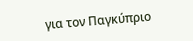για τον Παγκύπριο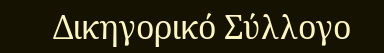Δικηγορικό Σύλλογο